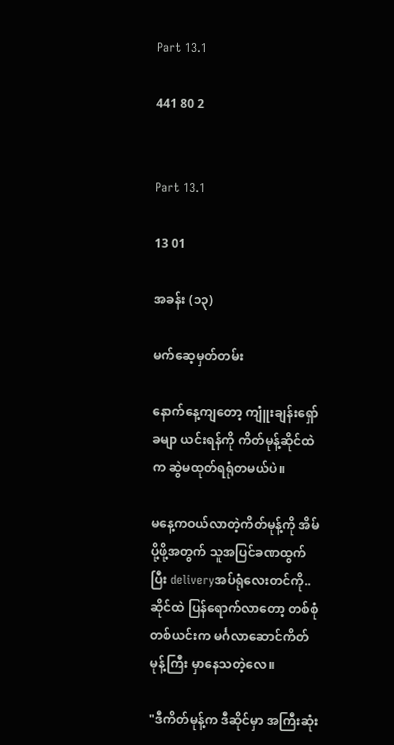Part 13.1

441 80 2


Part 13.1

13 01

အခန်း (၁၃)

မက်ဆေ့မှတ်တမ်း

နောက်နေ့ကျတော့ ကျူံးချန်းရှော်ခမျာ ယင်းရန်ကို ကိတ်မုန့်ဆိုင်ထဲက ဆွဲမထုတ်ရရုံတမယ်ပဲ။

မနေ့ကဝယ်လာတဲ့ကိတ်မုန့်ကို အိမ်ပို့ဖို့အတွက် သူအပြင်ခဏထွက်ပြီး deliveryအပ်ရုံလေးတင်ကို..ဆိုင်ထဲ ပြန်ရောက်လာတော့ တစ်စုံတစ်ယင်းက မင်္ဂလာဆောင်ကိတ်မုန့်ကြီး မှာနေသတဲ့လေ။

"ဒီကိတ်မုန့်က ဒီဆိုင်မှာ အကြီးဆုံး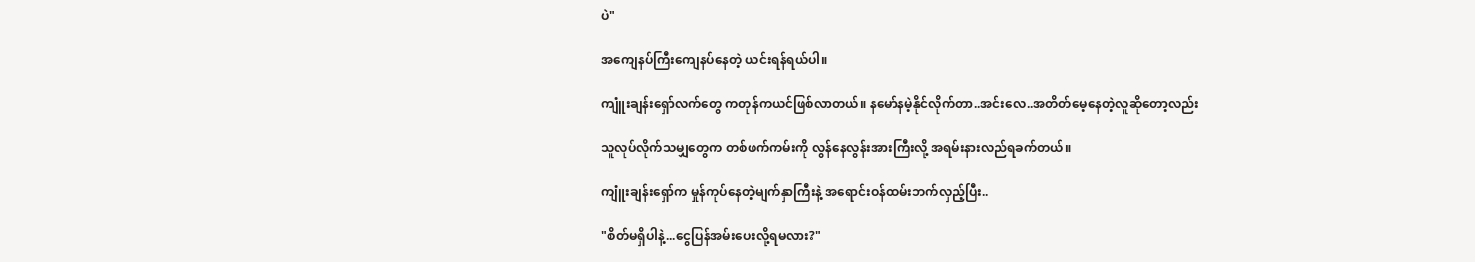ပဲ"

အကျေနပ်ကြီးကျေနပ်နေတဲ့ ယင်းရန်ရယ်ပါ။

ကျူံးချန်းရှော်လက်တွေ ကတုန်ကယင်ဖြစ်လာတယ်။ နမော်နမဲ့နိုင်လိုက်တာ..အင်းလေ..အတိတ်မေ့နေတဲ့လူဆိုတော့လည်း

သူလုပ်လိုက်သမျှတွေက တစ်ဖက်ကမ်းကို လွန်နေလွန်းအားကြီးလို့ အရမ်းနားလည်ရခက်တယ်။

ကျူံးချန်းရှော်က မှုန်ကုပ်နေတဲ့မျက်နှာကြီးနဲ့ အရောင်းဝန်ထမ်းဘက်လှည့်ပြီး..

"စိတ်မရှိပါနဲ့...ငွေပြန်အမ်းပေးလို့ရမလား?"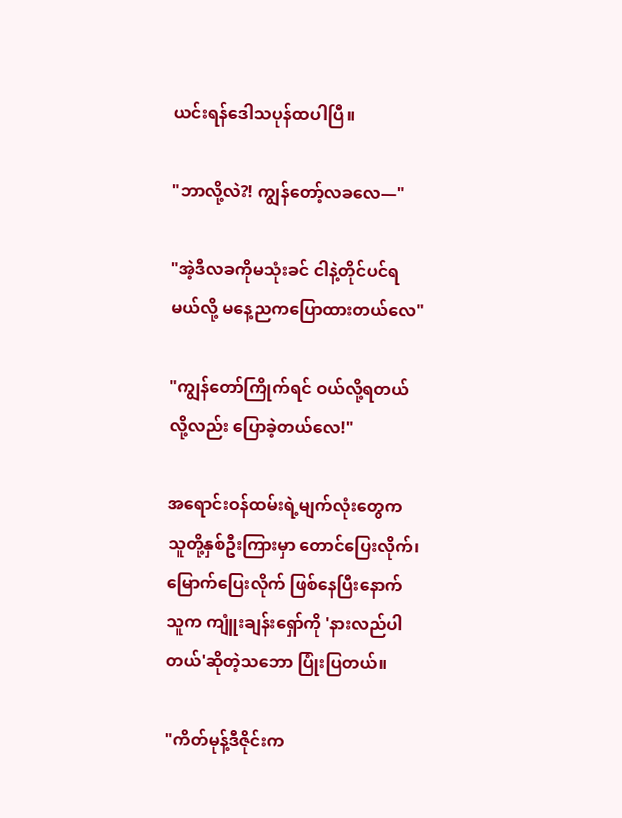ယင်းရန်ဒေါသပုန်ထပါပြီ။

"ဘာလို့လဲ?! ကျွန်တော့်လခလေ—"

"အဲ့ဒီလခကိုမသုံးခင် ငါနဲ့တိုင်ပင်ရမယ်လို့ မနေ့ညကပြောထားတယ်လေ"

"ကျွန်တော်ကြိုက်ရင် ဝယ်လို့ရတယ်လို့လည်း ပြောခဲ့တယ်လေ!"

အရောင်းဝန်ထမ်းရဲ့မျက်လုံးတွေက သူတို့နှစ်ဦးကြားမှာ တောင်ပြေးလိုက်၊မြောက်ပြေးလိုက် ဖြစ်နေပြီးနောက် သူက ကျူံးချန်းရှော်ကို 'နားလည်ပါတယ်'ဆိုတဲ့သဘော ပြုံးပြတယ်။

"ကိတ်မုန့်ဒီဇိုင်းက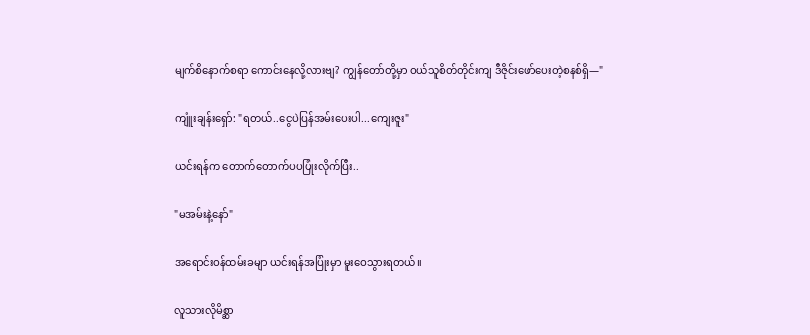မျက်စိနောက်စရာ ကောင်းနေလို့လားဗျ? ကျွန်တော်တို့မှာ ဝယ်သူစိတ်တိုင်းကျ ဒီဇိုင်းဖော်ပေးတဲ့စနစ်ရှိ—"

ကျူံးချန်းရှော်: "ရတယ်..ငွေပဲပြန်အမ်းပေးပါ...ကျေးဇူး"

ယင်းရန်က တောက်တောက်ပပပြုံးလိုက်ပြီး..

"မအမ်းနဲ့နော်"

အရောင်းဝန်ထမ်းခမျာ ယင်းရန်အပြုံးမှာ မူးဝေသွားရတယ်။

လူသားလိုမိစ္ဆာ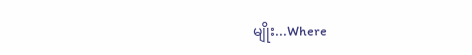မျိုး...Where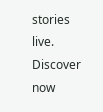stories live. Discover now